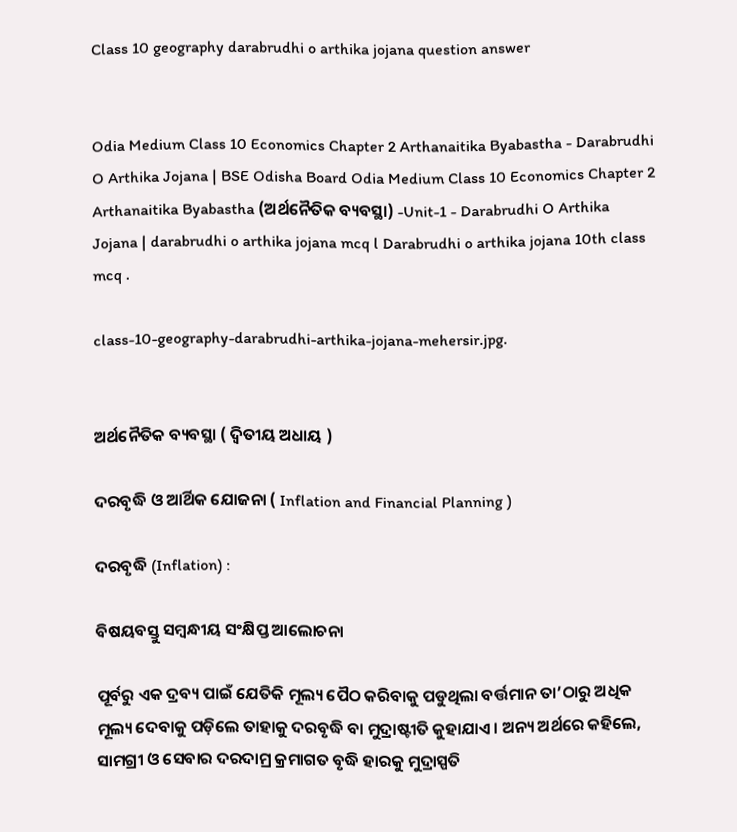Class 10 geography darabrudhi o arthika jojana question answer


Odia Medium Class 10 Economics Chapter 2 Arthanaitika Byabastha - Darabrudhi O Arthika Jojana | BSE Odisha Board Odia Medium Class 10 Economics Chapter 2 Arthanaitika Byabastha (ଅର୍ଥନୈତିକ ବ୍ୟବସ୍ଥା) -Unit-1 - Darabrudhi O Arthika Jojana | darabrudhi o arthika jojana mcq l Darabrudhi o arthika jojana 10th class mcq .

class-10-geography-darabrudhi-arthika-jojana-mehersir.jpg.


ଅର୍ଥନୈତିକ ବ୍ୟବସ୍ଥା ( ଦ୍ବିତୀୟ ଅଧାୟ )

ଦରବୃଦ୍ଧି ଓ ଆର୍ଥିକ ଯୋଜନା ( Inflation and Financial Planning )

ଦରବୃଦ୍ଧି (Inflation) :

ବିଷୟବସ୍ତୁ ସମ୍ବନ୍ଧୀୟ ସଂକ୍ଷିପ୍ତ ଆଲୋଚନା

ପୂର୍ବରୁ ଏକ ଦ୍ରବ୍ୟ ପାଇଁ ଯେତିକି ମୂଲ୍ୟ ପୈଠ କରିବାକୁ ପଡୁଥିଲା ବର୍ତ୍ତମାନ ତା’ଠାରୁ ଅଧିକ ମୂଲ୍ୟ ଦେବାକୁ ପଡ଼ିଲେ ତାହାକୁ ଦରବୃଦ୍ଧି ବା ମୁଦ୍ରାଷ୍ଟୀତି କୁହାଯାଏ। ଅନ୍ୟ ଅର୍ଥରେ କହିଲେ, ସାମଗ୍ରୀ ଓ ସେବାର ଦରଦାମ୍ର କ୍ରମାଗତ ବୃଦ୍ଧି ହାରକୁ ମୁଦ୍ରାସ୍ପତି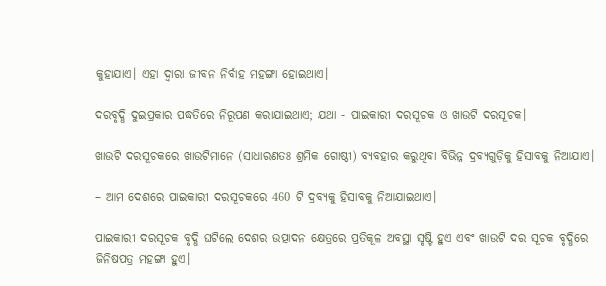କୁହାଯାଏ। ଏହା ଦ୍ଵାରା ଜୀବନ ନିର୍ବାହ ମହଙ୍ଗା ହୋଇଥାଏ।

ଦରବୃଦ୍ଧି ଦୁଇପ୍ରକାର ପଦ୍ଧତିରେ ନିରୂପଣ କରାଯାଇଥାଏ; ଯଥା - ପାଇକାରୀ ଦରସୂଚକ ଓ ଖାଉଟି ଦରସୂଚକ।

ଖାଉଟି ଦରସୂଚକରେ ଖାଉଟିମାନେ (ସାଧାରଣତଃ ଶ୍ରମିକ ଗୋଷ୍ଠୀ) ବ୍ୟବହାର କରୁଥିବା ବିଭିନ୍ନ ଦ୍ରବ୍ୟଗୁଡ଼ିକୁ ହିସାବକୁ ନିଆଯାଏ।

– ଆମ ଦେଶରେ ପାଇକାରୀ ଦରସୂଚକରେ 460 ଟି ଦ୍ରବ୍ୟକୁ ହିସାବକୁ ନିଆଯାଇଥାଏ।

ପାଇକାରୀ ଦରସୂଚକ ବୃଦ୍ଧି ଘଟିଲେ ଦେଶର ଉତ୍ପାଦନ କ୍ଷେତ୍ରରେ ପ୍ରତିକୂଳ ଅବସ୍ଥା ସୃଷ୍ଟି ହୁଏ ଏବଂ ଖାଉଟି ଦର ସୂଚକ ବୃଦ୍ଧିରେ ଜିନିଷପତ୍ର ମହଙ୍ଗା ହୁଏ।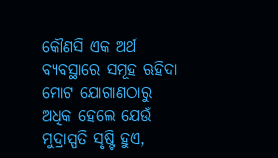କୌଣସି ଏକ ଅର୍ଥ ବ୍ୟବସ୍ଥାରେ ସମୂହ ଋହିଦା ମୋଟ ଯୋଗାଣଠାରୁ ଅଧିକ ହେଲେ ଯେଉଁ ମୁଦ୍ରାସ୍ପତି ସୃଷ୍ଟି ହୁଏ,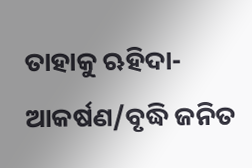ତାହାକୁ ଋହିଦା-ଆକର୍ଷଣ/ବୃଦ୍ଧି ଜନିତ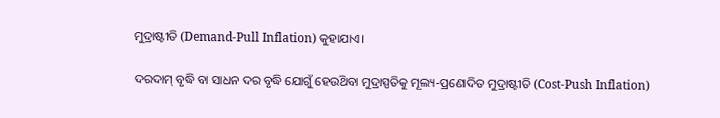ମୁଦ୍ରାଷ୍ଟୀତି (Demand-Pull Inflation) କୁହାଯାଏ।

ଦରଦାମ୍ ବୃଦ୍ଧି ବା ସାଧନ ଦର ବୃଦ୍ଧି ଯୋଗୁଁ ହେଉଥ‌ିବା ମୁଦ୍ରାସ୍ପତିକୁ ମୂଲ୍ୟ-ପ୍ରଣୋଦିତ ମୁଦ୍ରାଷ୍ଟୀତି (Cost-Push Inflation)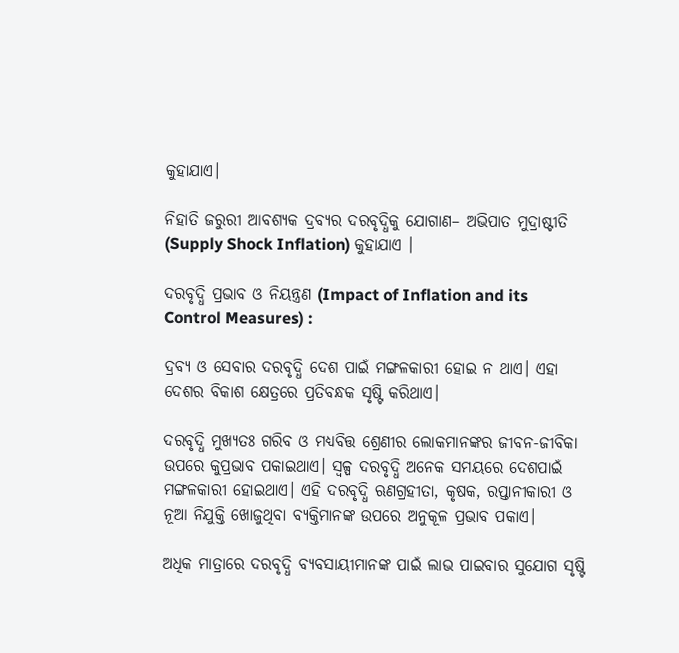କୁହାଯାଏ।

ନିହାତି ଜରୁରୀ ଆବଶ୍ୟକ ଦ୍ରବ୍ୟର ଦରବୃଦ୍ଧିକୁ ଯୋଗାଣ– ଅଭିପାତ ମୁଦ୍ରାଷ୍ଟୀତି (Supply Shock Inflation) କୁହାଯାଏ ।

ଦରବୃଦ୍ଧି ପ୍ରଭାବ ଓ ନିୟନ୍ତ୍ରଣ (Impact of Inflation and its Control Measures) :

ଦ୍ରବ୍ୟ ଓ ସେବାର ଦରବୃଦ୍ଧି ଦେଶ ପାଇଁ ମଙ୍ଗଳକାରୀ ହୋଇ ନ ଥାଏ। ଏହା ଦେଶର ବିକାଶ କ୍ଷେତ୍ରରେ ପ୍ରତିବନ୍ଧକ ସୃଷ୍ଟି କରିଥାଏ।

ଦରବୃଦ୍ଧି ମୁଖ୍ୟତଃ ଗରିବ ଓ ମଧ୍ୟବିତ୍ତ ଶ୍ରେଣୀର ଲୋକମାନଙ୍କର ଜୀବନ-ଜୀବିକା ଉପରେ କୁପ୍ରଭାବ ପକାଇଥାଏ। ସ୍ଵଳ୍ପ ଦରବୃଦ୍ଧି ଅନେକ ସମୟରେ ଦେଶପାଇଁ ମଙ୍ଗଳକାରୀ ହୋଇଥାଏ। ଏହି ଦରବୃଦ୍ଧି ଋଣଗ୍ରହୀତା, କୃଷକ, ରପ୍ତାନୀକାରୀ ଓ ନୂଆ ନିଯୁକ୍ତି ଖୋଜୁଥିବା ବ୍ୟକ୍ତିମାନଙ୍କ ଉପରେ ଅନୁକୂଳ ପ୍ରଭାବ ପକାଏ।

ଅଧିକ ମାତ୍ରାରେ ଦରବୃଦ୍ଧି ବ୍ୟବସାୟୀମାନଙ୍କ ପାଇଁ ଲାଭ ପାଇବାର ସୁଯୋଗ ସୃଷ୍ଟି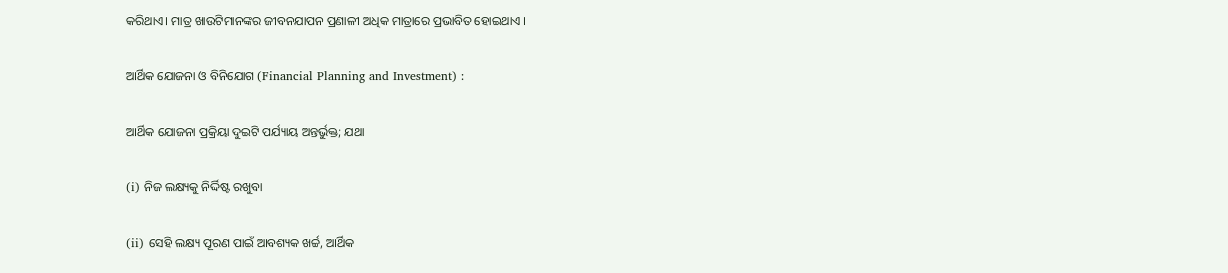କରିଥାଏ। ମାତ୍ର ଖାଉଟିମାନଙ୍କର ଜୀବନଯାପନ ପ୍ରଣାଳୀ ଅଧିକ ମାତ୍ରାରେ ପ୍ରଭାବିତ ହୋଇଥାଏ ।

ଆର୍ଥିକ ଯୋଜନା ଓ ବିନିଯୋଗ (Financial Planning and Investment) :

ଆର୍ଥିକ ଯୋଜନା ପ୍ରକ୍ରିୟା ଦୁଇଟି ପର୍ଯ୍ୟାୟ ଅନ୍ତର୍ଭୁକ୍ତ; ଯଥା

(i) ନିଜ ଲକ୍ଷ୍ୟକୁ ନିର୍ଦ୍ଦିଷ୍ଟ ରଖୁବା

(ii) ସେହି ଲକ୍ଷ୍ୟ ପୂରଣ ପାଇଁ ଆବଶ୍ୟକ ଖର୍ଚ୍ଚ, ଆର୍ଥିକ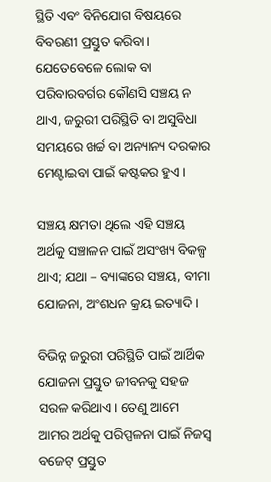ସ୍ଥିତି ଏବଂ ବିନିଯୋଗ ବିଷୟରେ ବିବରଣୀ ପ୍ରସ୍ତୁତ କରିବା। ଯେତେବେଳେ ଲୋକ ବା ପରିବାରବର୍ଗର କୌଣସି ସଞ୍ଚୟ ନ ଥାଏ, ଜରୁରୀ ପରିସ୍ଥିତି ବା ଅସୁବିଧା ସମୟରେ ଖର୍ଚ୍ଚ ବା ଅନ୍ୟାନ୍ୟ ଦରକାର ମେଣ୍ଟାଇବା ପାଇଁ କଷ୍ଟକର ହୁଏ।

ସଞ୍ଚୟ କ୍ଷମତା ଥିଲେ ଏହି ସଞ୍ଚୟ ଅର୍ଥକୁ ସଞ୍ଚାଳନ ପାଇଁ ଅସଂଖ୍ୟ ବିକଳ୍ପ ଥାଏ; ଯଥା – ବ୍ୟାଙ୍କରେ ସଞ୍ଚୟ, ବୀମା ଯୋଜନା, ଅଂଶଧନ କ୍ରୟ ଇତ୍ୟାଦି।

ବିଭିନ୍ନ ଜରୁରୀ ପରିସ୍ଥିତି ପାଇଁ ଆର୍ଥିକ ଯୋଜନା ପ୍ରସ୍ତୁତ ଜୀବନକୁ ସହଜ ସରଳ କରିଥାଏ। ତେଣୁ ଆମେ ଆମର ଅର୍ଥକୁ ପରିପ୍ପଳନା ପାଇଁ ନିଜସ୍ଵ ବଜେଟ୍ ପ୍ରସ୍ତୁତ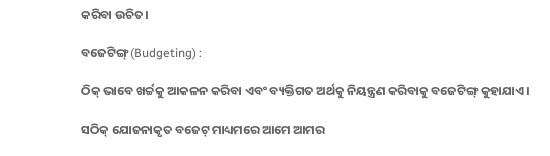କରିବା ଉଚିତ।

ବଜେଟିଙ୍ଗ୍ (Budgeting) :

ଠିକ୍ ଭାବେ ଖର୍ଚ୍ଚକୁ ଆକଳନ କରିବା ଏବଂ ବ୍ୟକ୍ତିଗତ ଅର୍ଥକୁ ନିୟନ୍ତ୍ରଣ କରିବାକୁ ବଜେଟିଙ୍ଗ୍ କୁହାଯାଏ।

ସଠିକ୍ ଯୋଜନାକୃତ ବଜେଟ୍ ମାଧ୍ୟମରେ ଆମେ ଆମର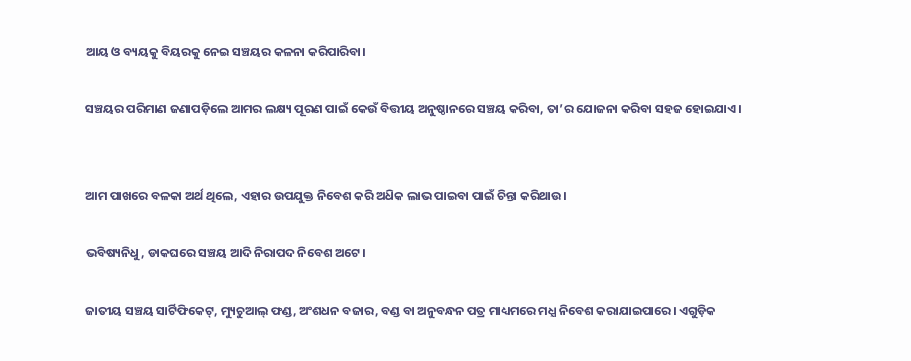ଆୟ ଓ ବ୍ୟୟକୁ ବିୟରକୁ ନେଇ ସଞ୍ଚୟର କଳନା କରିପାରିବା।

ସଞ୍ଚୟର ପରିମାଣ ଜଣାପଡ଼ିଲେ ଆମର ଲକ୍ଷ୍ୟ ପୂରଣ ପାଇଁ କେଉଁ ବିତ୍ତୀୟ ଅନୁଷ୍ଠାନରେ ସଞ୍ଚୟ କରିବା, ତା’ର ଯୋଜନା କରିବା ସହଜ ହୋଇଯାଏ।


ଆମ ପାଖରେ ବଳକା ଅର୍ଥ ଥିଲେ, ଏହାର ଉପଯୁକ୍ତ ନିବେଶ କରି ଅଧ‌ିକ ଲାଭ ପାଇବା ପାଇଁ ଚିନ୍ତା କରିଥାଉ।

ଭବିଷ୍ୟନିଧୁ, ଡାକଘରେ ସଞ୍ଚୟ ଆଦି ନିରାପଦ ନିବେଶ ଅଟେ।

ଜାତୀୟ ସଞ୍ଚୟ ସାର୍ଟିଫିକେଟ୍, ମ୍ୟୁଚୁଆଲ୍ ଫଣ୍ଡ, ଅଂଶଧନ ବଜାର, ବଣ୍ଡ ବା ଅନୁବନ୍ଧନ ପତ୍ର ମାଧ୍ୟମରେ ମଧ୍ଯ ନିବେଶ କରାଯାଇପାରେ। ଏଗୁଡ଼ିକ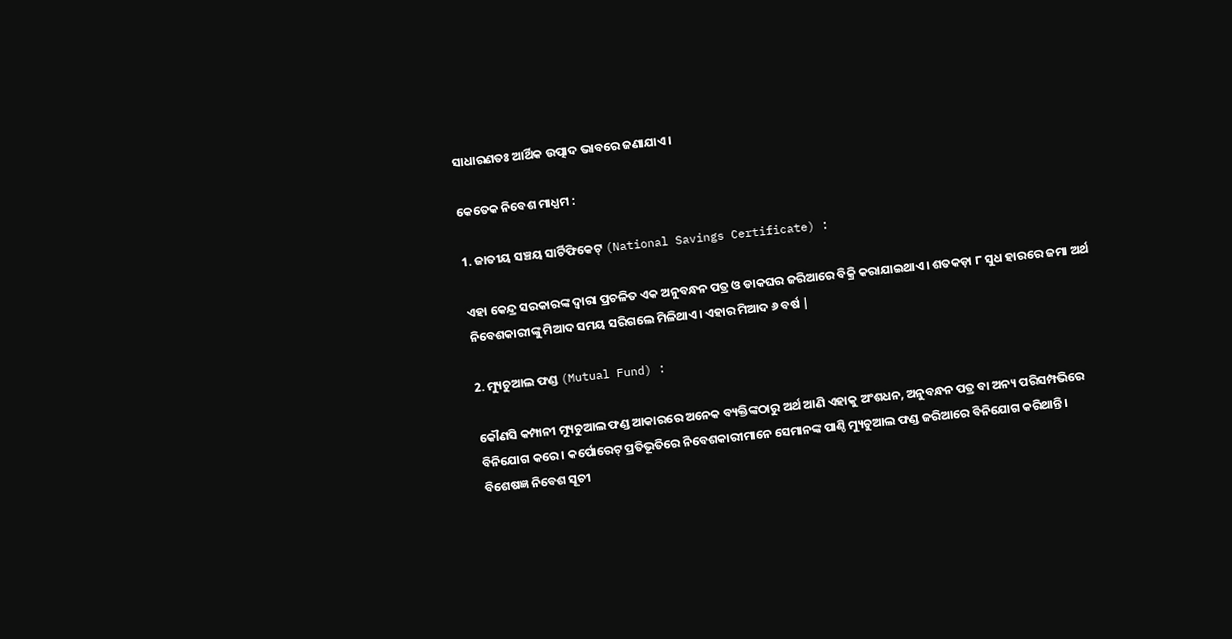ସାଧାରଣତଃ ଆର୍ଥିକ ଉତ୍ପାଦ ଭାବରେ ଜଣାଯାଏ।

କେତେକ ନିବେଶ ମାଧ୍ଯମ :

1. ଜାତୀୟ ସଞ୍ଚୟ ସାର୍ଟିଫିକେଟ୍ (National Savings Certificate) :

ଏହା କେନ୍ଦ୍ର ସରକାରଙ୍କ ଦ୍ଵାରା ପ୍ରଚଳିତ ଏକ ଅନୁବନ୍ଧନ ପତ୍ର ଓ ଡାକଘର ଜରିଆରେ ବିକ୍ରି କରାଯାଇଥାଏ। ଶତକଡ଼ା ୮ ସୁଧ ହାରରେ ଜମା ଅର୍ଥ ନିବେଶକାରୀଙ୍କୁ ମିଆଦ ସମୟ ସରିଗଲେ ମିଳିଥାଏ। ଏହାର ମିଆଦ ୬ ବର୍ଷ |

2. ମ୍ୟୁଚୁଆଲ ଫଣ୍ଡ (Mutual Fund) :

କୌଣସି କମ୍ପାନୀ ମ୍ୟୁଚୁଆଲ ଫଣ୍ଡ ଆକାରରେ ଅନେକ ବ୍ୟକ୍ତିଙ୍କଠାରୁ ଅର୍ଥ ଆଣି ଏହାକୁ ଅଂଶଧନ, ଅନୁବନ୍ଧନ ପତ୍ର ବା ଅନ୍ୟ ପରିସମ୍ପଭିରେ ବିନିଯୋଗ କରେ । କର୍ପୋରେଟ୍ ପ୍ରତିଭୂତିରେ ନିବେଶକାରୀମାନେ ସେମାନଙ୍କ ପାଣ୍ଠି ମ୍ୟୁଚୁଆଲ ଫଣ୍ଡ ଜରିଆରେ ବିନିଯୋଗ କରିଥାନ୍ତି। ବିଶେଷଜ୍ଞ ନିବେଶ ସୂଚୀ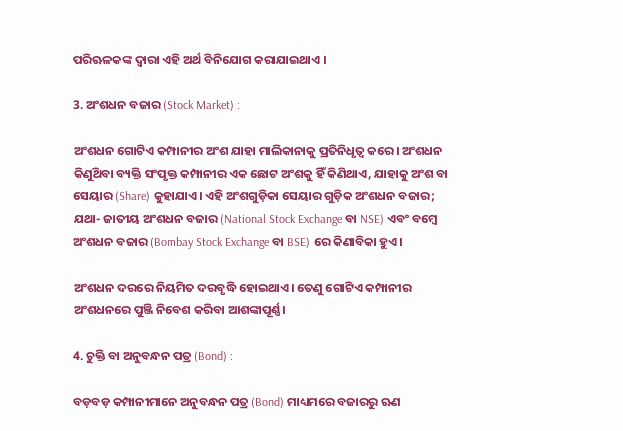ପରିଋଳକଙ୍କ ଦ୍ଵାରା ଏହି ଅର୍ଥ ବିନିଯୋଗ କରାଯାଇଥାଏ ।

3. ଅଂଶଧନ ବଜାର (Stock Market) :

ଅଂଶଧନ ଗୋଟିଏ କମ୍ପାନୀର ଅଂଶ ଯାହା ମାଲିକାନାକୁ ପ୍ରତିନିଧୃତ୍ଵ କରେ। ଅଂଶଧନ କିଣୁଥ‌ିବା ବ୍ୟକ୍ତି ସଂପୃକ୍ତ କମ୍ପାନୀର ଏକ ଛୋଟ ଅଂଶକୁ ହିଁ କିଣିଥାଏ, ଯାହାକୁ ଅଂଶ ବା ସେୟାର (Share) କୁହାଯାଏ। ଏହି ଅଂଶଗୁଡ଼ିକା ସେୟାର ଗୁଡ଼ିକ ଅଂଶଧନ ବଜାର; ଯଥା- ଜାତୀୟ ଅଂଶଧନ ବଜାର (National Stock Exchange ବା NSE) ଏବଂ ବମ୍ବେ ଅଂଶଧନ ବଜାର (Bombay Stock Exchange ବା BSE) ରେ କିଣାବିକା ହୁଏ।

ଅଂଶଧନ ଦରରେ ନିୟମିତ ଦରବୃଦ୍ଧି ହୋଇଥାଏ। ତେଣୁ ଗୋଟିଏ କମ୍ପାନୀର ଅଂଶଧନରେ ପୁଞ୍ଜି ନିବେଶ କରିବା ଆଶଙ୍କାପୂର୍ଣ୍ଣ।

4. ଚୁକ୍ତି ବା ଅନୁବନ୍ଧନ ପତ୍ର (Bond) :

ବଡ଼ବଡ଼ କମ୍ପାନୀମାନେ ଅନୁବନ୍ଧନ ପତ୍ର (Bond) ମାଧ୍ୟମରେ ବଜାରରୁ ଋଣ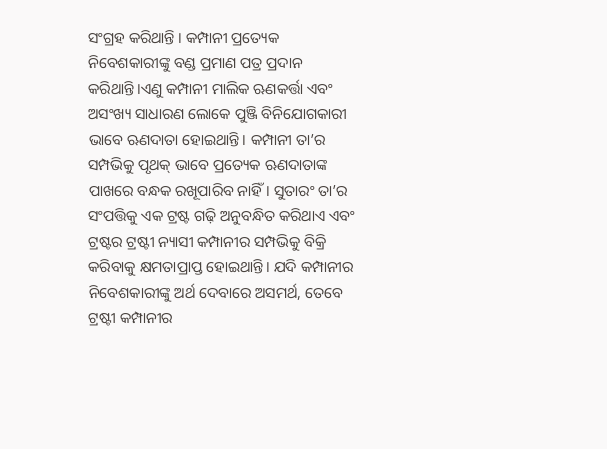ସଂଗ୍ରହ କରିଥାନ୍ତି । କମ୍ପାନୀ ପ୍ରତ୍ୟେକ ନିବେଶକାରୀଙ୍କୁ ବଣ୍ଡ ପ୍ରମାଣ ପତ୍ର ପ୍ରଦାନ କରିଥାନ୍ତି।ଏଣୁ କମ୍ପାନୀ ମାଲିକ ଋଣକର୍ତ୍ତା ଏବଂ ଅସଂଖ୍ୟ ସାଧାରଣ ଲୋକେ ପୁଞ୍ଜି ବିନିଯୋଗକାରୀ ଭାବେ ଋଣଦାତା ହୋଇଥାନ୍ତି। କମ୍ପାନୀ ତା’ର ସମ୍ପଭିକୁ ପୃଥକ୍ ଭାବେ ପ୍ରତ୍ୟେକ ଋଣଦାତାଙ୍କ ପାଖରେ ବନ୍ଧକ ରଖୂପାରିବ ନାହିଁ। ସୁତାରଂ ତା’ର ସଂପତ୍ତିକୁ ଏକ ଟ୍ରଷ୍ଟ ଗଢ଼ି ଅନୁବନ୍ଧିତ କରିଥାଏ ଏବଂ ଟ୍ରଷ୍ଟର ଟ୍ରଷ୍ଟୀ ନ୍ୟାସୀ କମ୍ପାନୀର ସମ୍ପଭିକୁ ବିକ୍ରି କରିବାକୁ କ୍ଷମତାପ୍ରାପ୍ତ ହୋଇଥାନ୍ତି। ଯଦି କମ୍ପାନୀର ନିବେଶକାରୀଙ୍କୁ ଅର୍ଥ ଦେବାରେ ଅସମର୍ଥ, ତେବେ ଟ୍ରଷ୍ଟୀ କମ୍ପାନୀର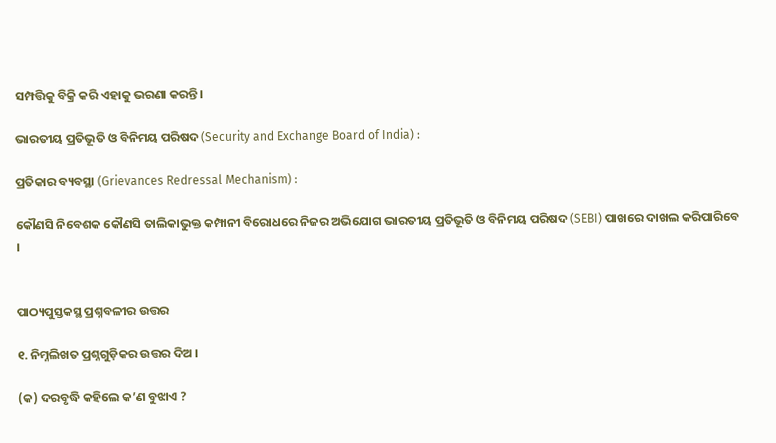ସମ୍ପତ୍ତିକୁ ବିକ୍ରି କରି ଏହାକୁ ଭରଣା କରନ୍ତି।

ଭାରତୀୟ ପ୍ରତିଭୂତି ଓ ବିନିମୟ ପରିଷଦ (Security and Exchange Board of India) :

ପ୍ରତିକାର ବ୍ୟବସ୍ଥା (Grievances Redressal Mechanism) :

କୌଣସି ନିବେଶକ କୌଣସି ତାଲିକାଭୁକ୍ତ କମ୍ପାନୀ ବିରୋଧରେ ନିଜର ଅଭିଯୋଗ ଭାରତୀୟ ପ୍ରତିଭୂତି ଓ ବିନିମୟ ପରିଷଦ (SEBI) ପାଖରେ ଦାଖଲ କରିପାରିବେ ।


ପାଠ୍ୟପୁସ୍ତକସ୍ଥ ପ୍ରଶ୍ନବଳୀର ଉତ୍ତର

୧. ନିମ୍ନଲିଖତ ପ୍ରଶ୍ନଗୁଡ଼ିକର ଉତ୍ତର ଦିଅ ।

(କ) ଦରବୃଦ୍ଧି କହିଲେ କ’ଣ ବୁଝାଏ ?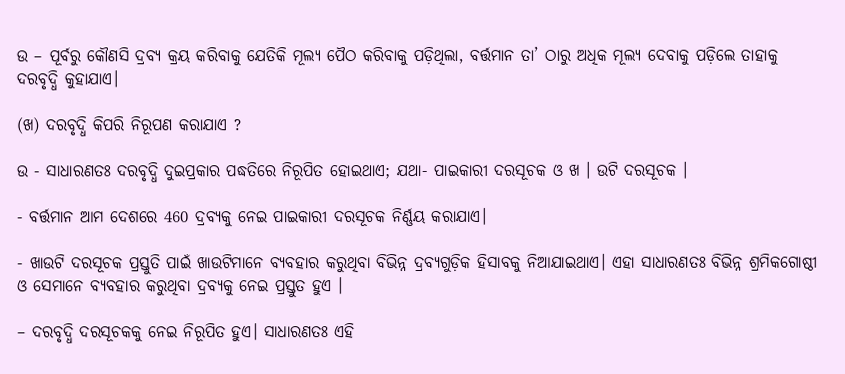ଉ – ପୂର୍ବରୁ କୌଣସି ଦ୍ରବ୍ୟ କ୍ରୟ କରିବାକୁ ଯେତିକି ମୂଲ୍ୟ ପୈଠ କରିବାକୁ ପଡ଼ିଥିଲା, ବର୍ତ୍ତମାନ ତା’ ଠାରୁ ଅଧିକ ମୂଲ୍ୟ ଦେବାକୁ ପଡ଼ିଲେ ତାହାକୁ ଦରବୃଦ୍ଧି କୁହାଯାଏ।

(ଖ) ଦରବୃଦ୍ଧି କିପରି ନିରୂପଣ କରାଯାଏ ?

ଉ - ସାଧାରଣତଃ ଦରବୃଦ୍ଧି ଦୁଇପ୍ରକାର ପଦ୍ଧତିରେ ନିରୂପିତ ହୋଇଥାଏ; ଯଥା- ପାଇକାରୀ ଦରସୂଚକ ଓ ଖ । ଉଟି ଦରସୂଚକ ।

- ବର୍ତ୍ତମାନ ଆମ ଦେଶରେ 460 ଦ୍ରବ୍ୟକୁ ନେଇ ପାଇକାରୀ ଦରସୂଚକ ନିର୍ଣ୍ଣୟ କରାଯାଏ।

- ଖାଉଟି ଦରସୂଚକ ପ୍ରସ୍ତୁତି ପାଇଁ ଖାଉଟିମାନେ ବ୍ୟବହାର କରୁଥିବା ବିଭିନ୍ନ ଦ୍ରବ୍ୟଗୁଡ଼ିକ ହିସାବକୁ ନିଆଯାଇଥାଏ। ଏହା ସାଧାରଣତଃ ବିଭିନ୍ନ ଶ୍ରମିକଗୋଷ୍ଠୀ ଓ ସେମାନେ ବ୍ୟବହାର କରୁଥିବା ଦ୍ରବ୍ୟକୁ ନେଇ ପ୍ରସ୍ତୁତ ହୁଏ ।

– ଦରବୃଦ୍ଧି ଦରସୂଚକକୁ ନେଇ ନିରୂପିତ ହୁଏ। ସାଧାରଣତଃ ଏହି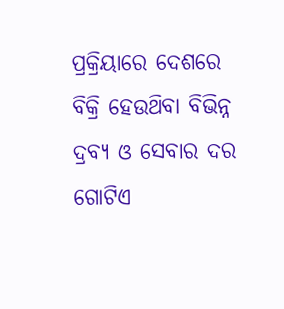ପ୍ରକ୍ରିୟାରେ ଦେଶରେ ବିକ୍ରି ହେଉଥ‌ିବା ବିଭିନ୍ନ ଦ୍ରବ୍ୟ ଓ ସେବାର ଦର ଗୋଟିଏ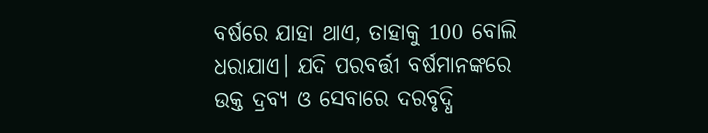ବର୍ଷରେ ଯାହା ଥାଏ, ତାହାକୁ 100 ବୋଲି ଧରାଯାଏ। ଯଦି ପରବର୍ତ୍ତୀ ବର୍ଷମାନଙ୍କରେ ଉକ୍ତ ଦ୍ରବ୍ୟ ଓ ସେବାରେ ଦରବୃଦ୍ଧି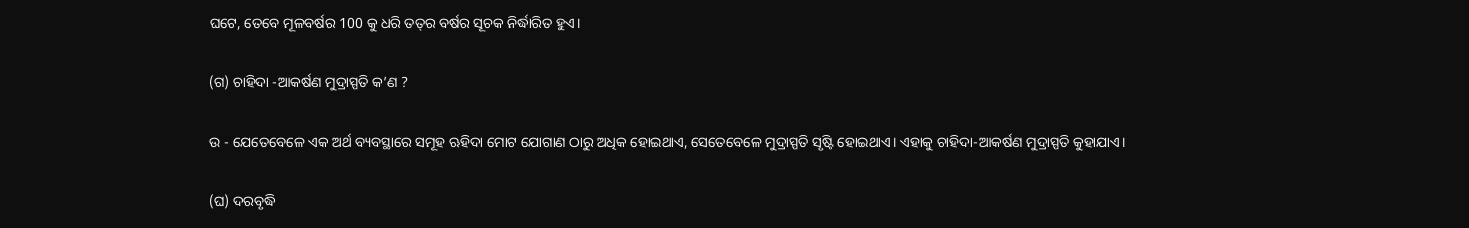ଘଟେ, ତେବେ ମୂଳବର୍ଷର 100 କୁ ଧରି ତତ୍‌ର ବର୍ଷର ସୂଚକ ନିର୍ଦ୍ଧାରିତ ହୁଏ।

(ଗ) ଚାହିଦା -ଆକର୍ଷଣ ମୁଦ୍ରାସ୍ପତି କ’ଣ ?

ଉ - ଯେତେବେଳେ ଏକ ଅର୍ଥ ବ୍ୟବସ୍ଥାରେ ସମୂହ ଋହିଦା ମୋଟ ଯୋଗାଣ ଠାରୁ ଅଧିକ ହୋଇଥାଏ, ସେତେବେଳେ ମୁଦ୍ରାସ୍ପତି ସୃଷ୍ଟି ହୋଇଥାଏ। ଏହାକୁ ଚାହିଦା-ଆକର୍ଷଣ ମୁଦ୍ରାସ୍ପତି କୁହାଯାଏ।

(ଘ) ଦରବୃଦ୍ଧି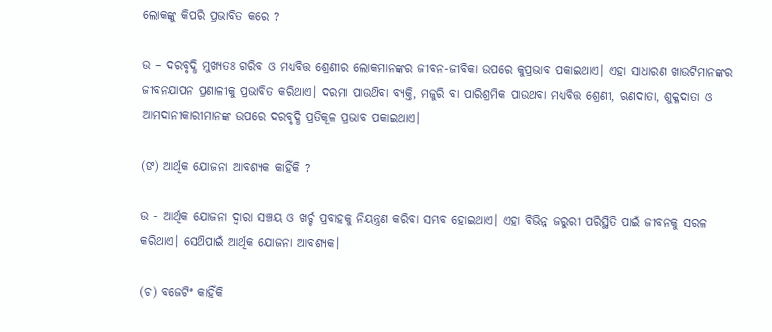ଲୋକଙ୍କୁ କିପରି ପ୍ରଭାବିତ କରେ ?

ଉ – ଦରବୃଦ୍ଧି ମୁଖ୍ୟତଃ ଗରିବ ଓ ମଧ୍ୟବିତ୍ତ ଶ୍ରେଣୀର ଲୋକମାନଙ୍କର ଜୀବନ-ଜୀବିକା ଉପରେ କୁପ୍ରଭାବ ପକାଇଥାଏ। ଏହା ସାଧାରଣ ଖାଉଟିମାନଙ୍କର ଜୀବନଯାପନ ପ୍ରଣାଳୀକୁ ପ୍ରଭାବିତ କରିଥାଏ। ଦରମା ପାଉଥ‌ିବା ବ୍ୟକ୍ତି, ମଜୁରି ବା ପାରିଶ୍ରମିକ ପାଉଥବା ମଧ୍ୟବିତ୍ତ ଶ୍ରେଣୀ, ଋଣଦାତା, ଶୁକ୍ଳଦାତା ଓ ଆମଦାନୀକାରୀମାନଙ୍କ ଉପରେ ଦରବୃଦ୍ଧି ପ୍ରତିକୂଳ ପ୍ରଭାବ ପକାଇଥାଏ।

(ଙ) ଆର୍ଥିକ ଯୋଜନା ଆବଶ୍ୟକ କାହିଁକି ?

ଉ - ଆର୍ଥିକ ଯୋଜନା ଦ୍ଵାରା ସଞ୍ଚୟ ଓ ଖର୍ଚ୍ଚ ପ୍ରବାହକୁ ନିୟନ୍ତ୍ରଣ କରିବା ସମ୍ଭବ ହୋଇଥାଏ। ଏହା ବିଭିନ୍ନ ଜରୁରୀ ପରିସ୍ଥିତି ପାଇଁ ଜୀବନକୁ ସରଳ କରିଥାଏ। ସେଥ‌ିପାଇଁ ଆର୍ଥିକ ଯୋଜନା ଆବଶ୍ୟକ।

(ଚ) ବଜେଟିଂ କାହିଁକି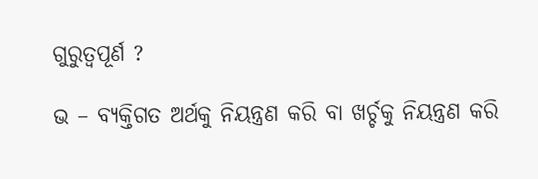ଗୁରୁତ୍ବପୂର୍ଣ ?

ଭ – ବ୍ୟକ୍ତିଗତ ଅର୍ଥକୁ ନିୟନ୍ତ୍ରଣ କରି ବା ଖର୍ଚ୍ଚକୁ ନିୟନ୍ତ୍ରଣ କରି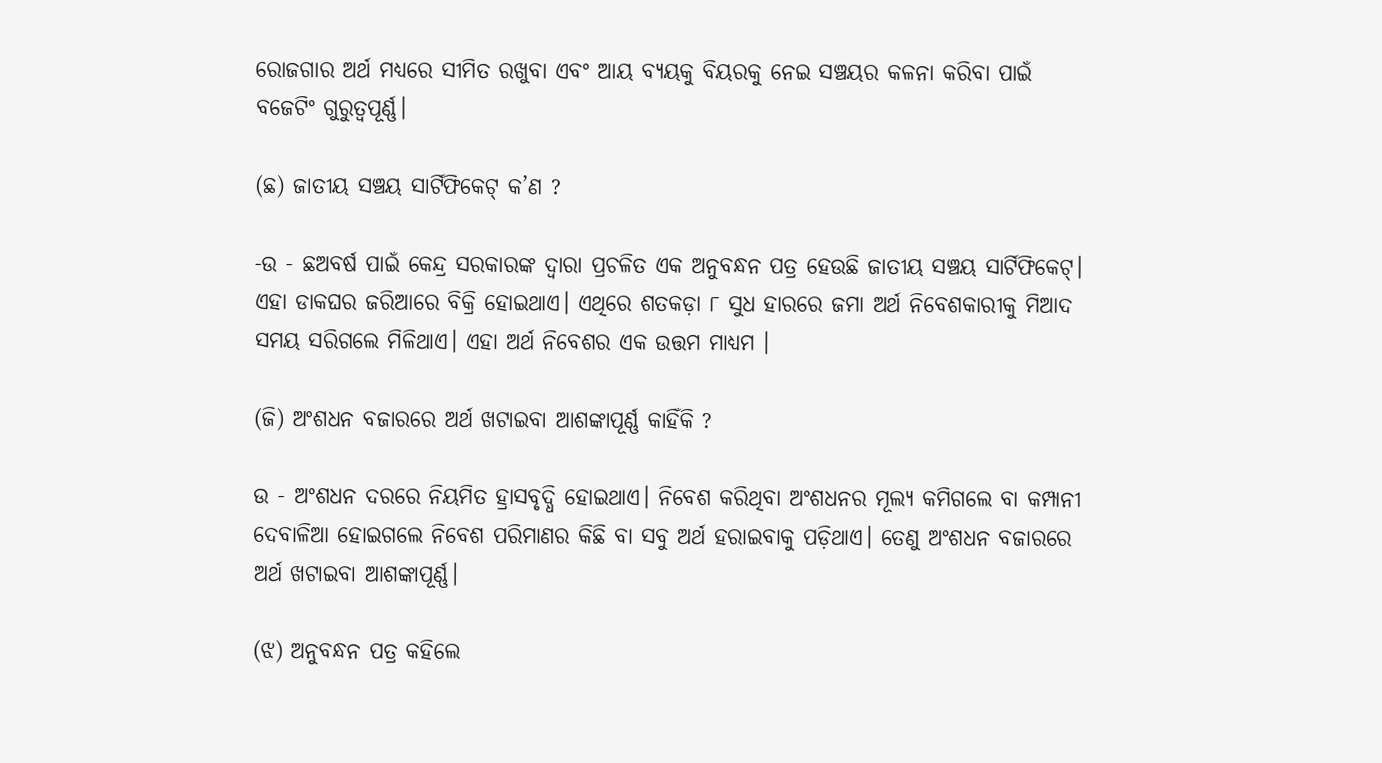ରୋଜଗାର ଅର୍ଥ ମଧ୍ୟରେ ସୀମିତ ରଖୁବା ଏବଂ ଆୟ ବ୍ୟୟକୁ ବିୟରକୁ ନେଇ ସଞ୍ଚୟର କଳନା କରିବା ପାଇଁ ବଜେଟିଂ ଗୁରୁତ୍ଵପୂର୍ଣ୍ଣ।

(ଛ) ଜାତୀୟ ସଞ୍ଚୟ ସାର୍ଟିଫିକେଟ୍ କ’ଣ ?

-ଉ - ଛଅବର୍ଷ ପାଇଁ କେନ୍ଦ୍ର ସରକାରଙ୍କ ଦ୍ବାରା ପ୍ରଚଳିତ ଏକ ଅନୁବନ୍ଧନ ପତ୍ର ହେଉଛି ଜାତୀୟ ସଞ୍ଚୟ ସାର୍ଟିଫିକେଟ୍। ଏହା ଡାକଘର ଜରିଆରେ ବିକ୍ରି ହୋଇଥାଏ। ଏଥିରେ ଶତକଡ଼ା ୮ ସୁଧ ହାରରେ ଜମା ଅର୍ଥ ନିବେଶକାରୀକୁ ମିଆଦ ସମୟ ସରିଗଲେ ମିଳିଥାଏ। ଏହା ଅର୍ଥ ନିବେଶର ଏକ ଉତ୍ତମ ମାଧ୍ଯମ ।

(ଜି) ଅଂଶଧନ ବଜାରରେ ଅର୍ଥ ଖଟାଇବା ଆଶଙ୍କାପୂର୍ଣ୍ଣ କାହିଁକି ?

ଉ - ଅଂଶଧନ ଦରରେ ନିୟମିତ ହ୍ରାସବୃଦ୍ଧି ହୋଇଥାଏ। ନିବେଶ କରିଥିବା ଅଂଶଧନର ମୂଲ୍ୟ କମିଗଲେ ବା କମ୍ପାନୀ ଦେବାଳିଆ ହୋଇଗଲେ ନିବେଶ ପରିମାଣର କିଛି ବା ସବୁ ଅର୍ଥ ହରାଇବାକୁ ପଡ଼ିଥାଏ। ତେଣୁ ଅଂଶଧନ ବଜାରରେ ଅର୍ଥ ଖଟାଇବା ଆଶଙ୍କାପୂର୍ଣ୍ଣ।

(ଝ) ଅନୁବନ୍ଧନ ପତ୍ର କହିଲେ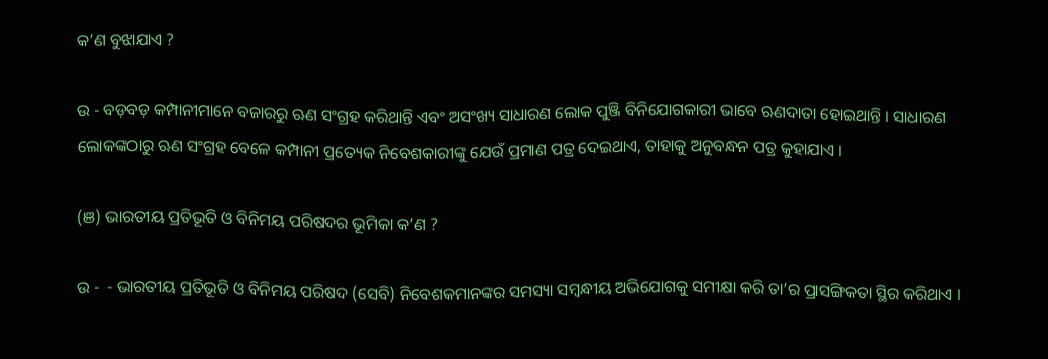କ’ଣ ବୁଝାଯାଏ ?

ଉ - ବଡ଼ବଡ଼ କମ୍ପାନୀମାନେ ବଜାରରୁ ଋଣ ସଂଗ୍ରହ କରିଥାନ୍ତି ଏବଂ ଅସଂଖ୍ୟ ସାଧାରଣ ଲୋକ ପୁଞ୍ଜି ବିନିଯୋଗକାରୀ ଭାବେ ଋଣଦାତା ହୋଇଥାନ୍ତି । ସାଧାରଣ ଲୋକଙ୍କଠାରୁ ଋଣ ସଂଗ୍ରହ ବେଳେ କମ୍ପାନୀ ପ୍ରତ୍ୟେକ ନିବେଶକାରୀଙ୍କୁ ଯେଉଁ ପ୍ରମାଣ ପତ୍ର ଦେଇଥାଏ, ତାହାକୁ ଅନୁବନ୍ଧନ ପତ୍ର କୁହାଯାଏ ।

(ଞ) ଭାରତୀୟ ପ୍ରତିଭୂତି ଓ ବିନିମୟ ପରିଷଦର ଭୂମିକା କ’ଣ ?

ଉ -  - ଭାରତୀୟ ପ୍ରତିଭୂତି ଓ ବିନିମୟ ପରିଷଦ (ସେବି) ନିବେଶକମାନଙ୍କର ସମସ୍ୟା ସମ୍ବନ୍ଧୀୟ ଅଭିଯୋଗକୁ ସମୀକ୍ଷା କରି ତା’ର ପ୍ରାସଙ୍ଗିକତା ସ୍ଥିର କରିଥାଏ ।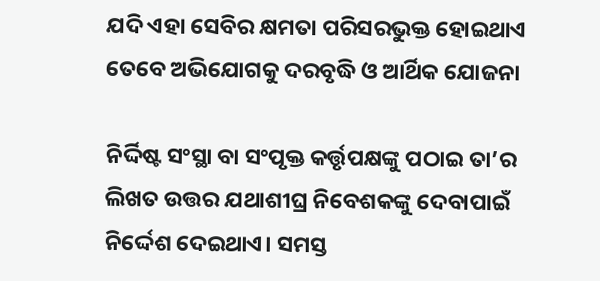ଯଦି ଏହା ସେବିର କ୍ଷମତା ପରିସରଭୁକ୍ତ ହୋଇଥାଏ ତେବେ ଅଭିଯୋଗକୁ ଦରବୃଦ୍ଧି ଓ ଆର୍ଥିକ ଯୋଜନା

ନିର୍ଦ୍ଦିଷ୍ଟ ସଂସ୍ଥା ବା ସଂପୃକ୍ତ କର୍ତ୍ତୃପକ୍ଷଙ୍କୁ ପଠାଇ ତା’ର ଲିଖତ ଉତ୍ତର ଯଥାଶୀଘ୍ର ନିବେଶକଙ୍କୁ ଦେବାପାଇଁ ନିର୍ଦ୍ଦେଶ ଦେଇଥାଏ। ସମସ୍ତ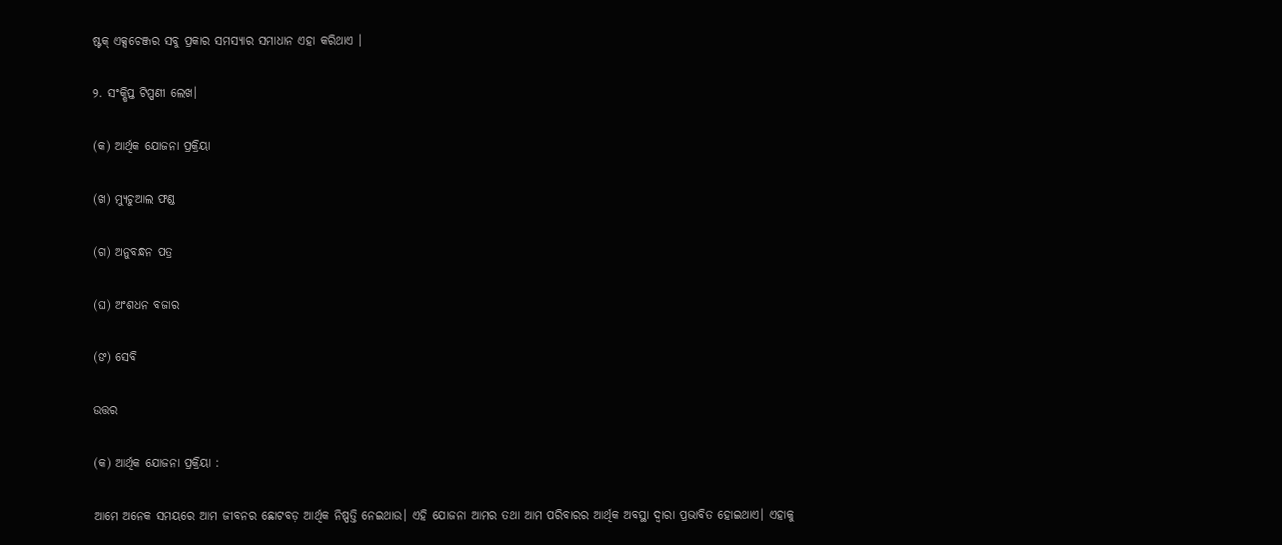ଷ୍ଟକ୍ ଏକ୍ସଚେଞ୍ଜର ସବୁ ପ୍ରକାର ସମସ୍ୟାର ସମାଧାନ ଏହା କରିଥାଏ ।

୨. ସଂକ୍ଷିପ୍ତ ଟିପ୍ପଣୀ ଲେଖ।

(କ) ଆର୍ଥିକ ଯୋଜନା ପ୍ରକ୍ରିୟା

(ଖ) ମ୍ୟୁଚୁଆଲ ଫଣ୍ଡ

(ଗ) ଅନୁବନ୍ଧନ ପତ୍ର

(ଘ) ଅଂଶଧନ ବଜାର

(ଙ) ସେବି

ଉତ୍ତର

(କ) ଆର୍ଥିକ ଯୋଜନା ପ୍ରକ୍ରିୟା :

ଆମେ ଅନେକ ସମୟରେ ଆମ ଜୀବନର ଛୋଟବଡ଼ ଆର୍ଥିକ ନିଷ୍ପତ୍ତି ନେଇଥାଉ। ଏହି ଯୋଜନା ଆମର ତଥା ଆମ ପରିବାରର ଆର୍ଥିକ ଅବସ୍ଥା ଦ୍ଵାରା ପ୍ରଭାବିତ ହୋଇଥାଏ। ଏହାକୁ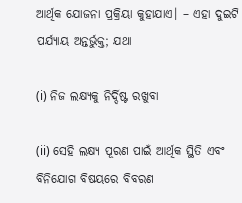ଆର୍ଥିକ ଯୋଜନା ପ୍ରକ୍ରିୟା କୁହାଯାଏ। – ଏହା ଦୁଇଟି ପର୍ଯ୍ୟାୟ ଅନ୍ତର୍ଭୁକ୍ତ; ଯଥା

(i) ନିଜ ଲକ୍ଷ୍ୟକୁ ନିର୍ଦ୍ଦିଷ୍ଟ ରଖୁବା

(ii) ସେହି ଲକ୍ଷ୍ୟ ପୂରଣ ପାଇଁ ଆର୍ଥିକ ସ୍ଥିତି ଏବଂ ବିନିଯୋଗ ବିଷୟରେ ବିବରଣ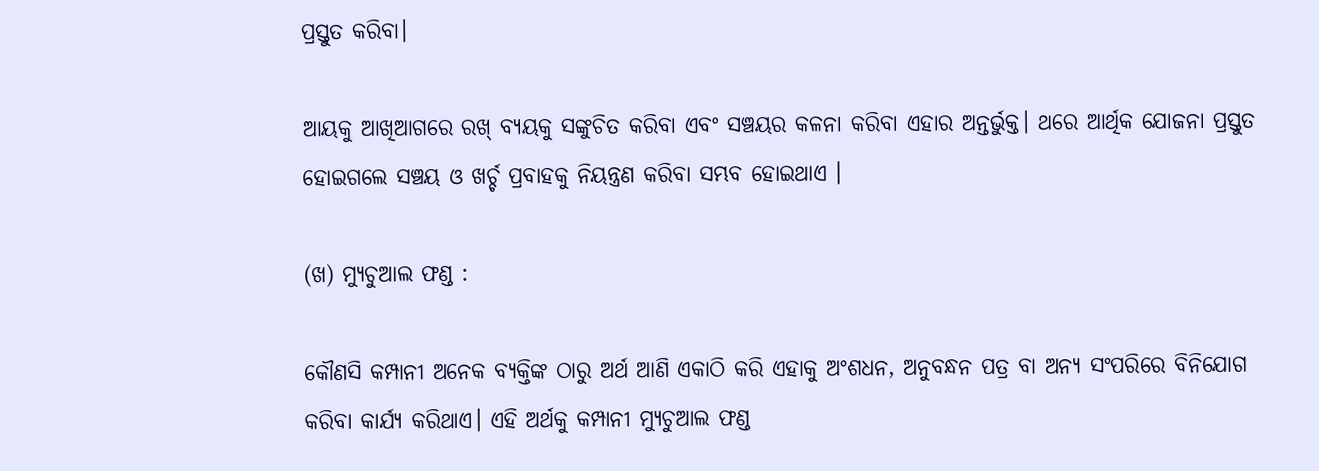ପ୍ରସ୍ତୁତ କରିବା।

ଆୟକୁ ଆଖିଆଗରେ ରଖ୍ ବ୍ୟୟକୁ ସଙ୍କୁଚିତ କରିବା ଏବଂ ସଞ୍ଚୟର କଳନା କରିବା ଏହାର ଅନ୍ତର୍ଭୁକ୍ତ। ଥରେ ଆର୍ଥିକ ଯୋଜନା ପ୍ରସ୍ତୁତ ହୋଇଗଲେ ସଞ୍ଚୟ ଓ ଖର୍ଚ୍ଚ ପ୍ରବାହକୁ ନିୟନ୍ତ୍ରଣ କରିବା ସମ୍ଭବ ହୋଇଥାଏ ।

(ଖ) ମ୍ୟୁଚୁଆଲ ଫଣ୍ଡ :

କୌଣସି କମ୍ପାନୀ ଅନେକ ବ୍ୟକ୍ତିଙ୍କ ଠାରୁ ଅର୍ଥ ଆଣି ଏକାଠି କରି ଏହାକୁ ଅଂଶଧନ, ଅନୁବନ୍ଧନ ପତ୍ର ବା ଅନ୍ୟ ସଂପରିରେ ବିନିଯୋଗ କରିବା କାର୍ଯ୍ୟ କରିଥାଏ। ଏହି ଅର୍ଥକୁ କମ୍ପାନୀ ମ୍ୟୁଚୁଆଲ ଫଣ୍ଡ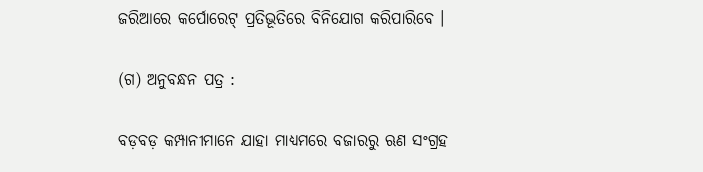ଜରିଆରେ କର୍ପୋରେଟ୍ ପ୍ରତିଭୂତିରେ ବିନିଯୋଗ କରିପାରିବେ ।

(ଗ) ଅନୁବନ୍ଧନ ପତ୍ର :

ବଡ଼ବଡ଼ କମ୍ପାନୀମାନେ ଯାହା ମାଧ୍ଯମରେ ବଜାରରୁ ଋଣ ସଂଗ୍ରହ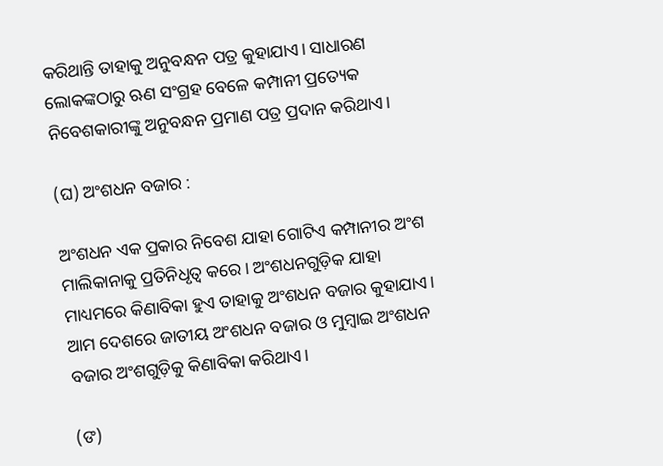କରିଥାନ୍ତି ତାହାକୁ ଅନୁବନ୍ଧନ ପତ୍ର କୁହାଯାଏ। ସାଧାରଣ ଲୋକଙ୍କଠାରୁ ଋଣ ସଂଗ୍ରହ ବେଳେ କମ୍ପାନୀ ପ୍ରତ୍ୟେକ ନିବେଶକାରୀଙ୍କୁ ଅନୁବନ୍ଧନ ପ୍ରମାଣ ପତ୍ର ପ୍ରଦାନ କରିଥାଏ।

(ଘ) ଅଂଶଧନ ବଜାର :

ଅଂଶଧନ ଏକ ପ୍ରକାର ନିବେଶ ଯାହା ଗୋଟିଏ କମ୍ପାନୀର ଅଂଶ ମାଲିକାନାକୁ ପ୍ରତିନିଧୃତ୍ଵ କରେ। ଅଂଶଧନଗୁଡ଼ିକ ଯାହା ମାଧ୍ୟମରେ କିଣାବିକା ହୁଏ ତାହାକୁ ଅଂଶଧନ ବଜାର କୁହାଯାଏ। ଆମ ଦେଶରେ ଜାତୀୟ ଅଂଶଧନ ବଜାର ଓ ମୁମ୍ବାଇ ଅଂଶଧନ ବଜାର ଅଂଶଗୁଡ଼ିକୁ କିଣାବିକା କରିଥାଏ।

(ଙ)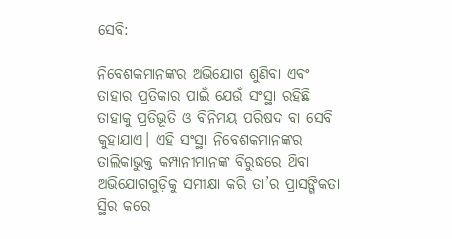ସେବି:

ନିବେଶକମାନଙ୍କର ଅଭିଯୋଗ ଶୁଣିବା ଏବଂ ତାହାର ପ୍ରତିକାର ପାଇଁ ଯେଉଁ ସଂସ୍ଥା ରହିଛି ତାହାକୁ ପ୍ରତିଭୂତି ଓ ବିନିମୟ ପରିଷଦ ବା ସେବି କୁହାଯାଏ। ଏହି ସଂସ୍ଥା ନିବେଶକମାନଙ୍କର ତାଲିକାଭୁକ୍ତ କମ୍ପାନୀମାନଙ୍କ ବିରୁଦ୍ଧରେ ଥ‌ିବା ଅଭିଯୋଗଗୁଡ଼ିକୁ ସମୀକ୍ଷା କରି ତା’ର ପ୍ରାସଙ୍ଗିକତା ସ୍ଥିର କରେ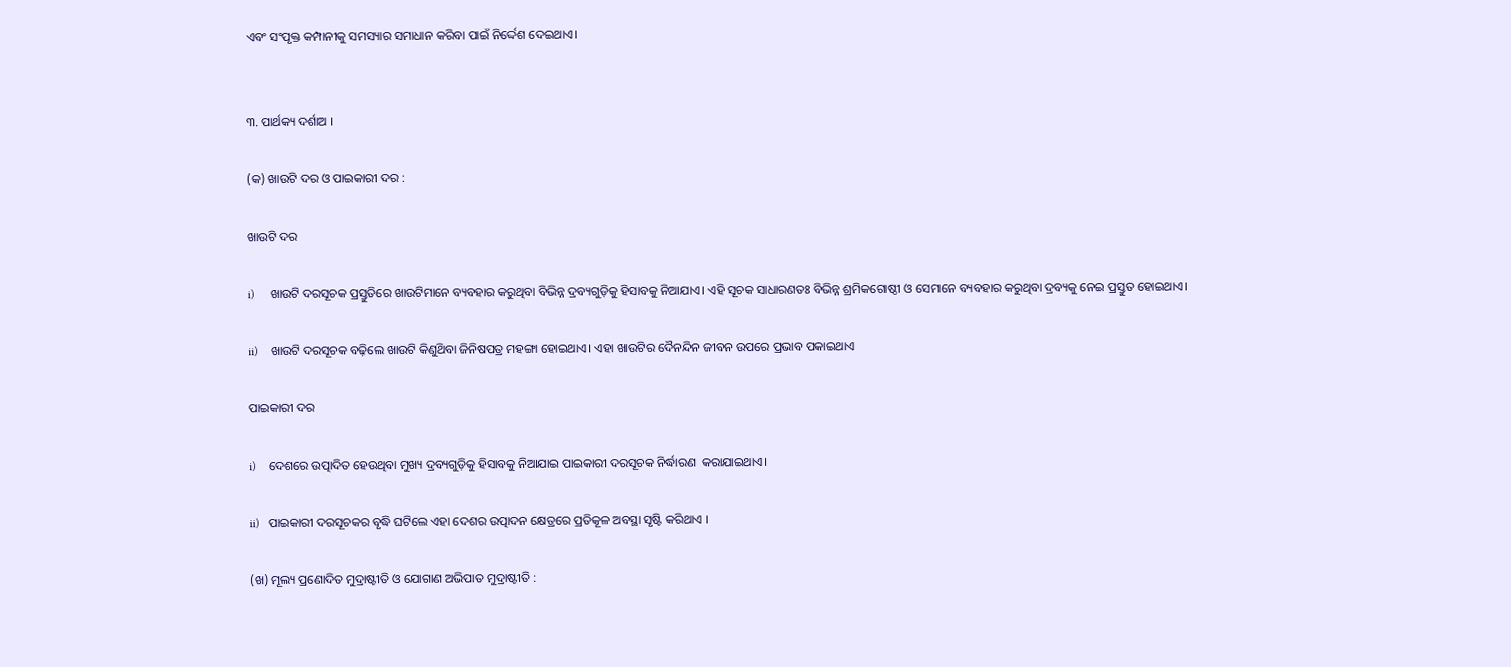ଏବଂ ସଂପୃକ୍ତ କମ୍ପାନୀକୁ ସମସ୍ୟାର ସମାଧାନ କରିବା ପାଇଁ ନିର୍ଦ୍ଦେଶ ଦେଇଥାଏ।


୩. ପାର୍ଥକ୍ୟ ଦର୍ଶାଅ ।

(କ) ଖାଉଟି ଦର ଓ ପାଇକାରୀ ଦର :

ଖାଉଟି ଦର

i)     ଖାଉଟି ଦରସୂଚକ ପ୍ରସ୍ତୁତିରେ ଖାଉଟିମାନେ ବ୍ୟବହାର କରୁଥିବା ବିଭିନ୍ନ ଦ୍ରବ୍ୟଗୁଡ଼ିକୁ ହିସାବକୁ ନିଆଯାଏ। ଏହି ସୂଚକ ସାଧାରଣତଃ ବିଭିନ୍ନ ଶ୍ରମିକଗୋଷ୍ଠୀ ଓ ସେମାନେ ବ୍ୟବହାର କରୁଥିବା ଦ୍ରବ୍ୟକୁ ନେଇ ପ୍ରସ୍ତୁତ ହୋଇଥାଏ।

ii)    ଖାଉଟି ଦରସୂଚକ ବଢ଼ିଲେ ଖାଉଟି କିଣୁଥ‌ିବା ଜିନିଷପତ୍ର ମହଙ୍ଗା ହୋଇଥାଏ। ଏହା ଖାଉଟିର ଦୈନନ୍ଦିନ ଜୀବନ ଉପରେ ପ୍ରଭାବ ପକାଇଥାଏ

ପାଇକାରୀ ଦର

i)    ଦେଶରେ ଉତ୍ପାଦିତ ହେଉଥିବା ମୁଖ୍ୟ ଦ୍ରବ୍ୟଗୁଡ଼ିକୁ ହିସାବକୁ ନିଆଯାଇ ପାଇକାରୀ ଦରସୂଚକ ନିର୍ଦ୍ଧାରଣ  କରାଯାଇଥାଏ।

ii)   ପାଇକାରୀ ଦରସୂଚକର ବୃଦ୍ଧି ଘଟିଲେ ଏହା ଦେଶର ଉତ୍ପାଦନ କ୍ଷେତ୍ରରେ ପ୍ରତିକୂଳ ଅବସ୍ଥା ସୃଷ୍ଟି କରିଥାଏ ।

(ଖ) ମୂଲ୍ୟ ପ୍ରଣୋଦିତ ମୁଦ୍ରାଷ୍ଟୀତି ଓ ଯୋଗାଣ ଅଭିପାତ ମୁଦ୍ରାଷ୍ଟୀତି :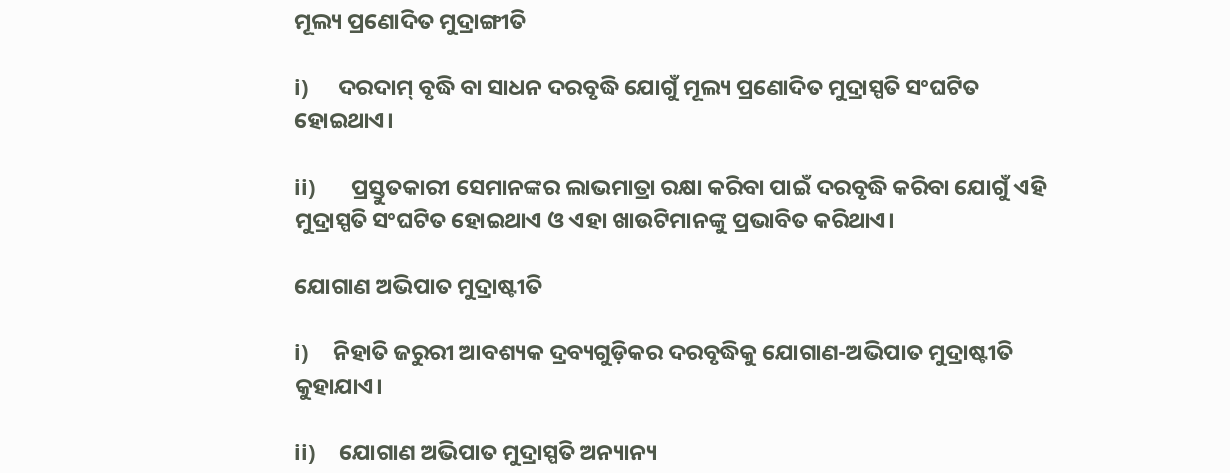ମୂଲ୍ୟ ପ୍ରଣୋଦିତ ମୁଦ୍ରାଙ୍ଗୀତି

i)     ଦରଦାମ୍ ବୃଦ୍ଧି ବା ସାଧନ ଦରବୃଦ୍ଧି ଯୋଗୁଁ ମୂଲ୍ୟ ପ୍ରଣୋଦିତ ମୁଦ୍ରାସ୍ପତି ସଂଘଟିତ ହୋଇଥାଏ।

ii)      ପ୍ରସ୍ତୁତକାରୀ ସେମାନଙ୍କର ଲାଭମାତ୍ରା ରକ୍ଷା କରିବା ପାଇଁ ଦରବୃଦ୍ଧି କରିବା ଯୋଗୁଁ ଏହି ମୁଦ୍ରାସ୍ପତି ସଂଘଟିତ ହୋଇଥାଏ ଓ ଏହା ଖାଉଟିମାନଙ୍କୁ ପ୍ରଭାବିତ କରିଥାଏ।

ଯୋଗାଣ ଅଭିପାତ ମୁଦ୍ରାଷ୍ଟୀତି

i)    ନିହାତି ଜରୁରୀ ଆବଶ୍ୟକ ଦ୍ରବ୍ୟଗୁଡ଼ିକର ଦରବୃଦ୍ଧିକୁ ଯୋଗାଣ-ଅଭିପାତ ମୁଦ୍ରାଷ୍ଟୀତି କୁହାଯାଏ।

ii)    ଯୋଗାଣ ଅଭିପାତ ମୁଦ୍ରାସ୍ପତି ଅନ୍ୟାନ୍ୟ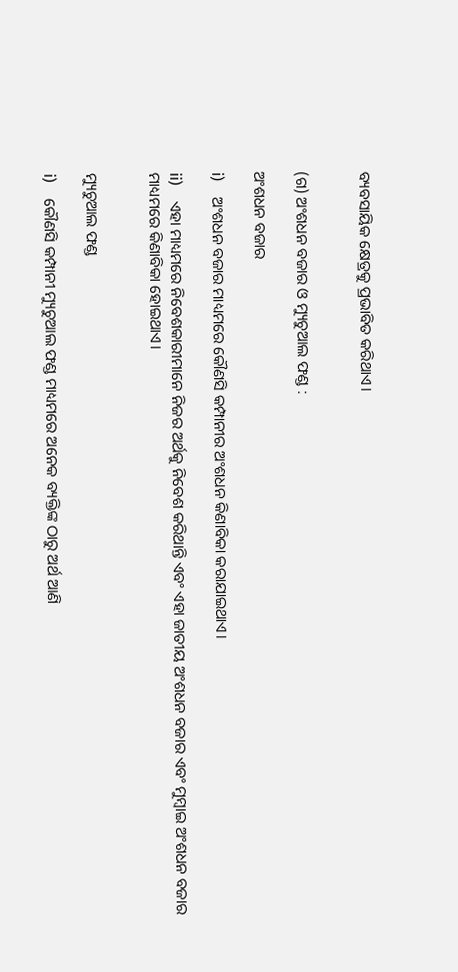ବ୍ୟବସାୟିକ କ୍ଷେତ୍ରକୁ ପ୍ରଭାବିତ କରିଥାଏ।


(ଗ) ଅଂଶଧନ ବଜାର ଓ ମ୍ୟୁଚୁଆଲ ଫଣ୍ଡ :

ଅଂଶଧନ ବଜାର

i)    ଅଂଶଧନ ବଜାର ମାଧ୍ୟମରେ କୌଣସି କମ୍ପାନୀର ଅଂଶଧନ କିଣାବିକା କରାଯାଇଥାଏ।

ii)    ଏହା ମାଧ୍ୟମରେ ନିବେଶକାରୀମାନେ ନିଜର ଅର୍ଥକୁ ନିବେଶ କରିଥାନ୍ତି ଏବଂ ଏହା ଜାତୀୟ ଅଂଶଧନ ବଜାର ଏବଂ ମୁମ୍ବାଇ ଅଂଶଧନ ବଜାର ମାଧ୍ୟମରେ କିଣାବିକା ହୋଇଥାଏ।


ମ୍ୟୁଚୁଆଲ ଫଣ୍ଡ

i)    କୌଣସି କମ୍ପାନୀ ମ୍ୟୁଚୁଆଲ ଫଣ୍ଡ ମାଧ୍ୟମରେ ଅନେକ ବ୍ୟକ୍ତିଙ୍କ ଠାରୁ ଅର୍ଥ ଆଣି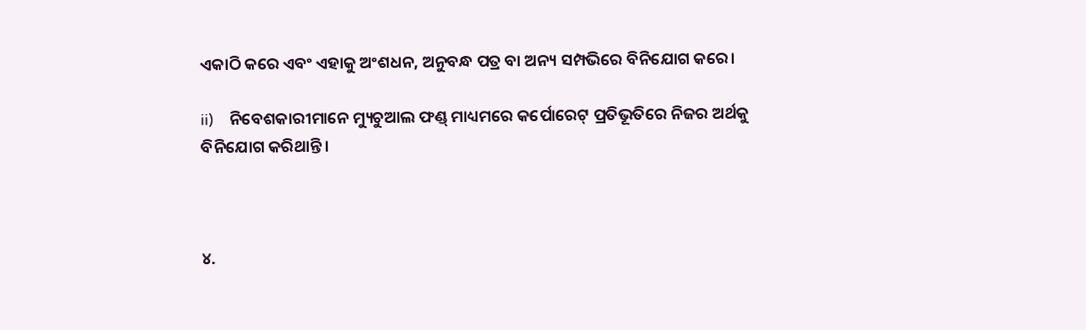ଏକାଠି କରେ ଏବଂ ଏହାକୁ ଅଂଶଧନ, ଅନୁବନ୍ଧ ପତ୍ର ବା ଅନ୍ୟ ସମ୍ପଭିରେ ବିନିଯୋଗ କରେ।

ii)    ନିବେଶକାରୀମାନେ ମ୍ୟୁଚୁଆଲ ଫଣ୍ଡ୍ ମାଧ୍ୟମରେ କର୍ପୋରେଟ୍ ପ୍ରତିଭୂତିରେ ନିଜର ଅର୍ଥକୁ ବିନିଯୋଗ କରିଥାନ୍ତି।



୪.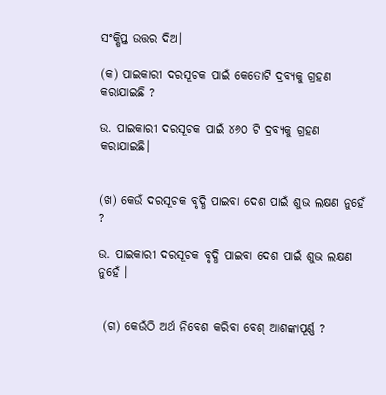ସଂକ୍ଷିପ୍ତ ଉତ୍ତର ଦିଅ।

(କ) ପାଇକାରୀ ଦରସୂଚକ ପାଇଁ କେତୋଟି ଦ୍ରବ୍ୟକୁ ଗ୍ରହଣ କରାଯାଇଛି ?

ଉ. ପାଇକାରୀ ଦରସୂଚକ ପାଇଁ ୪୬୦ ଟି ଦ୍ରବ୍ୟକୁ ଗ୍ରହଣ କରାଯାଇଛି।


(ଖ) କେଉଁ ଦରସୂଚକ ବୃଦ୍ଧି ପାଇବା ଦେଶ ପାଇଁ ଶୁଭ ଲକ୍ଷଣ ନୁହେଁ ?

ଉ. ପାଇକାରୀ ଦରସୂଚକ ବୃଦ୍ଧି ପାଇବା ଦେଶ ପାଇଁ ଶୁଭ ଲକ୍ଷଣ ନୁହେଁ ।


 (ଗ) କେଉଁଠି ଅର୍ଥ ନିବେଶ କରିବା ବେଶ୍ ଆଶଙ୍କାପୂର୍ଣ୍ଣ ?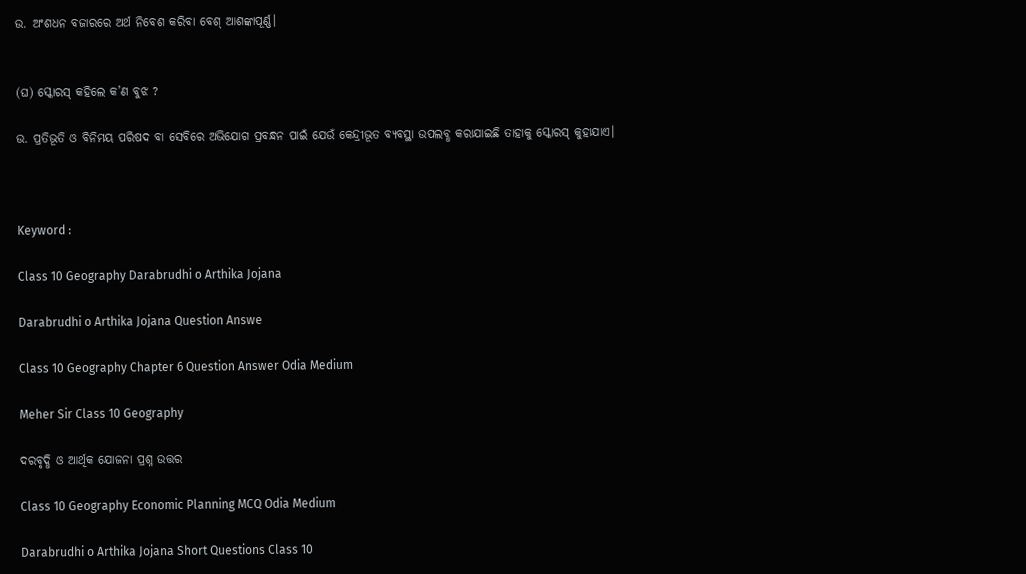ଉ. ଅଂଶଧନ ବଜାରରେ ଅର୍ଥ ନିବେଶ କରିବା ବେଶ୍ ଆଶଙ୍କାପୂର୍ଣ୍ଣ।


(ଘ) ସ୍କୋରସ୍ କହିଲେ କ’ଣ ବୁଝ ?

ଉ. ପ୍ରତିଭୂତି ଓ ବିନିମୟ ପରିଷଦ ବା ସେବିରେ ଅଭିଯୋଗ ପ୍ରବନ୍ଧନ ପାଇଁ ଯେଉଁ କେନ୍ଦ୍ରୀଭୂତ ବ୍ୟବସ୍ଥା ଉପଲବ୍ଧ କରାଯାଇଛି ତାହାକୁ ସ୍କୋରସ୍ କୁହାଯାଏ।



Keyword :

Class 10 Geography Darabrudhi o Arthika Jojana

Darabrudhi o Arthika Jojana Question Answe

Class 10 Geography Chapter 6 Question Answer Odia Medium

Meher Sir Class 10 Geography

ଦରବୃଦ୍ଧି ଓ ଆର୍ଥିକ ଯୋଜନା ପ୍ରଶ୍ନ ଉତ୍ତର

Class 10 Geography Economic Planning MCQ Odia Medium

Darabrudhi o Arthika Jojana Short Questions Class 10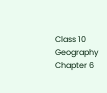Class 10 Geography Chapter 6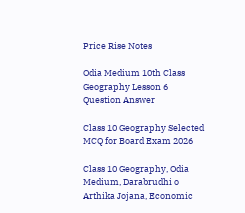Price Rise Notes

Odia Medium 10th Class Geography Lesson 6 Question Answer

Class 10 Geography Selected MCQ for Board Exam 2026

Class 10 Geography, Odia Medium, Darabrudhi o Arthika Jojana, Economic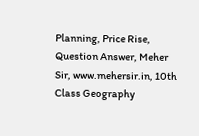Planning, Price Rise, Question Answer, Meher Sir, www.mehersir.in, 10th Class Geography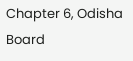Chapter 6, Odisha Board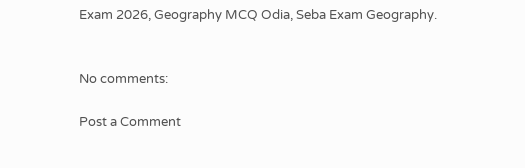Exam 2026, Geography MCQ Odia, Seba Exam Geography.


No comments:

Post a Comment